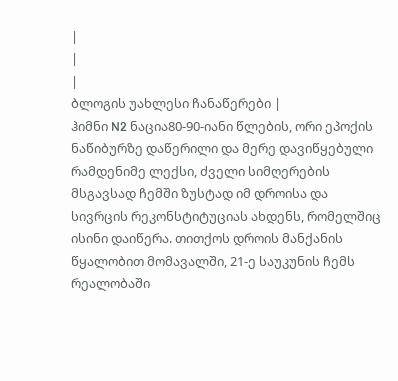|
|
|
ბლოგის უახლესი ჩანაწერები |
ჰიმნი N2 ნაცია80-90-იანი წლების, ორი ეპოქის ნაწიბურზე დაწერილი და მერე დავიწყებული რამდენიმე ლექსი, ძველი სიმღერების მსგავსად ჩემში ზუსტად იმ დროისა და სივრცის რეკონსტიტუციას ახდენს, რომელშიც ისინი დაიწერა. თითქოს დროის მანქანის წყალობით მომავალში, 21-ე საუკუნის ჩემს რეალობაში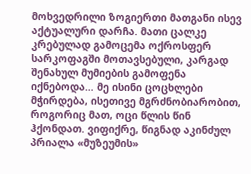მოხვედრილი ზოგიერთი მათგანი ისევ აქტუალური დარჩა. მათი ცალკე კრებულად გამოცემა ოქროსფერ სარკოფაგში მოთავსებული, კარგად შენახულ მუმიების გამოფენა იქნებოდა… მე ისინი ცოცხლები მჭირდება, ისეთივე მგრძნობიარობით, როგორიც მათ, ოცი წლის წინ ჰქონდათ. ვიფიქრე, წიგნად აკინძულ პრიალა «მუზეუმის»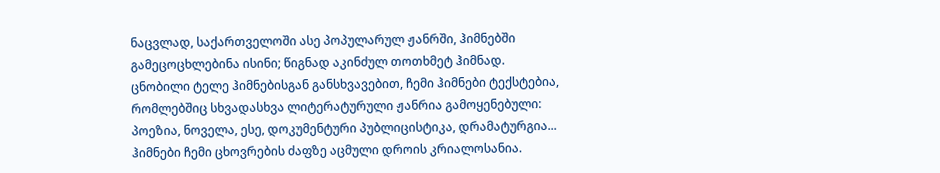ნაცვლად, საქართველოში ასე პოპულარულ ჟანრში, ჰიმნებში გამეცოცხლებინა ისინი; წიგნად აკინძულ თოთხმეტ ჰიმნად. ცნობილი ტელე ჰიმნებისგან განსხვავებით, ჩემი ჰიმნები ტექსტებია, რომლებშიც სხვადასხვა ლიტერატურული ჟანრია გამოყენებული: პოეზია, ნოველა, ესე, დოკუმენტური პუბლიცისტიკა, დრამატურგია... ჰიმნები ჩემი ცხოვრების ძაფზე აცმული დროის კრიალოსანია.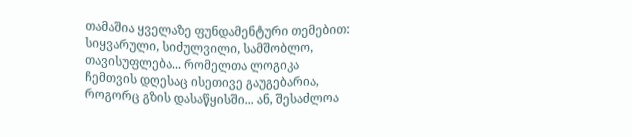თამაშია ყველაზე ფუნდამენტური თემებით: სიყვარული, სიძულვილი, სამშობლო, თავისუფლება... რომელთა ლოგიკა ჩემთვის დღესაც ისეთივე გაუგებარია, როგორც გზის დასაწყისში... ან, შესაძლოა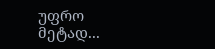უფრო მეტად...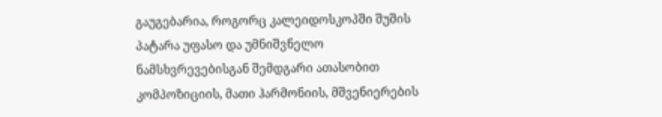გაუგებარია, როგორც კალეიდოსკოპში შუშის პატარა უფასო და უმნიშვნელო ნამსხვრევებისგან შემდგარი ათასობით კომპოზიციის, მათი ჰარმონიის, მშვენიერების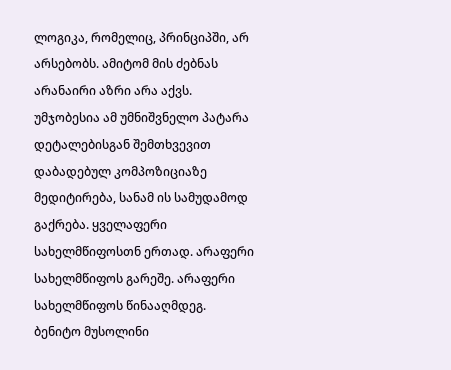ლოგიკა, რომელიც, პრინციპში, არ არსებობს. ამიტომ მის ძებნას არანაირი აზრი არა აქვს. უმჯობესია ამ უმნიშვნელო პატარა დეტალებისგან შემთხვევით დაბადებულ კომპოზიციაზე მედიტირება, სანამ ის სამუდამოდ გაქრება. ყველაფერი სახელმწიფოსთნ ერთად. არაფერი სახელმწიფოს გარეშე. არაფერი სახელმწიფოს წინააღმდეგ. ბენიტო მუსოლინი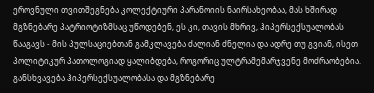ეროვნული თვითშეგნება კოლექტიური პარანოიის ნაირსახეობაა, მას ხშირად მგზნებარე პატრიოტიზმსაც უწოდებენ, ეს კი, თავის მხრივ, ჰიპერსექსუალობას წააგავს - მის პულსაციებთან გამკლავება ძალიან ძნელია და ადრე თუ გვიან, ისეთ პოლიტიკურ პათოლოგიად ყალიბდება, როგორიც ულტრამემარჯვენე მოძრაობებია. განსხვავება ჰიპერსექსუალობასა და მგზნებარე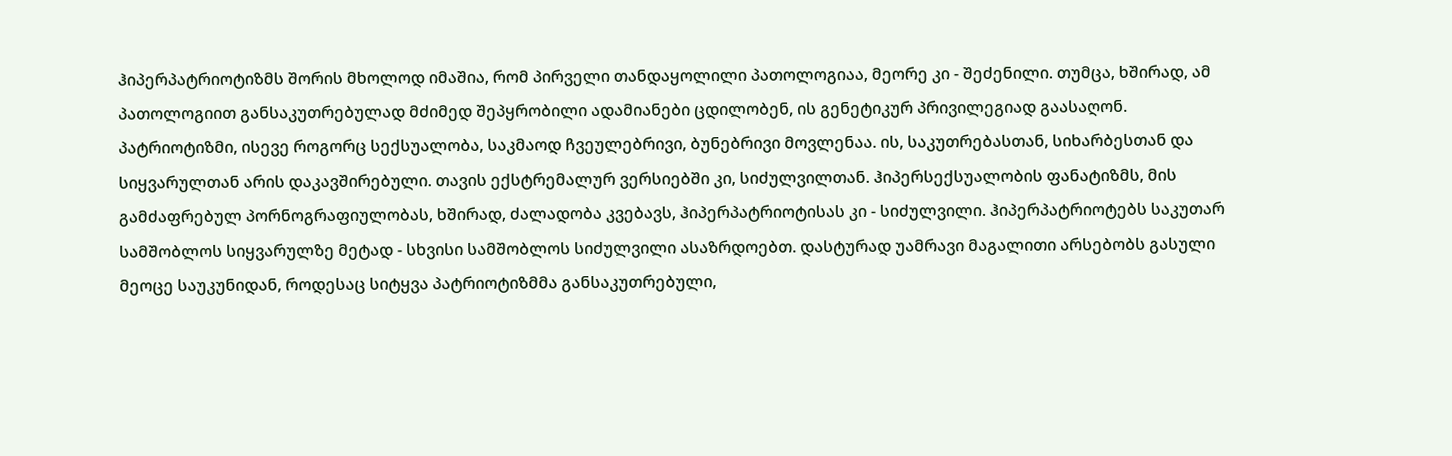ჰიპერპატრიოტიზმს შორის მხოლოდ იმაშია, რომ პირველი თანდაყოლილი პათოლოგიაა, მეორე კი - შეძენილი. თუმცა, ხშირად, ამ პათოლოგიით განსაკუთრებულად მძიმედ შეპყრობილი ადამიანები ცდილობენ, ის გენეტიკურ პრივილეგიად გაასაღონ. პატრიოტიზმი, ისევე როგორც სექსუალობა, საკმაოდ ჩვეულებრივი, ბუნებრივი მოვლენაა. ის, საკუთრებასთან, სიხარბესთან და სიყვარულთან არის დაკავშირებული. თავის ექსტრემალურ ვერსიებში კი, სიძულვილთან. ჰიპერსექსუალობის ფანატიზმს, მის გამძაფრებულ პორნოგრაფიულობას, ხშირად, ძალადობა კვებავს, ჰიპერპატრიოტისას კი - სიძულვილი. ჰიპერპატრიოტებს საკუთარ სამშობლოს სიყვარულზე მეტად - სხვისი სამშობლოს სიძულვილი ასაზრდოებთ. დასტურად უამრავი მაგალითი არსებობს გასული მეოცე საუკუნიდან, როდესაც სიტყვა პატრიოტიზმმა განსაკუთრებული,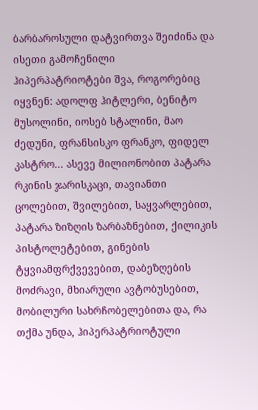ბარბაროსული დატვირთვა შეიძინა და ისეთი გამოჩენილი ჰიპერპატრიოტები შვა, როგორებიც იყვნენ: ადოლფ ჰიტლერი, ბენიტო მუსოლინი, იოსებ სტალინი, მაო ძედუნი, ფრანსისკო ფრანკო, ფიდელ კასტრო... ასევე მილიონობით პატარა რკინის ჯარისკაცი, თავიანთი ცოლებით, შვილებით, საყვარლებით, პატარა ზიზღის ზარბაზნებით, ქილიკის პისტოლეტებით, გინების ტყვიამფრქვევებით, დაბეზღების მოძრავი, მხიარული ავტობუსებით, მობილური სახრჩობელებითა და, რა თქმა უნდა, ჰიპერპატრიოტული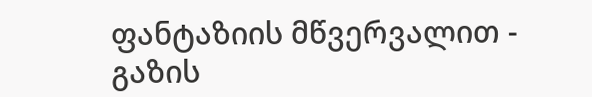ფანტაზიის მწვერვალით - გაზის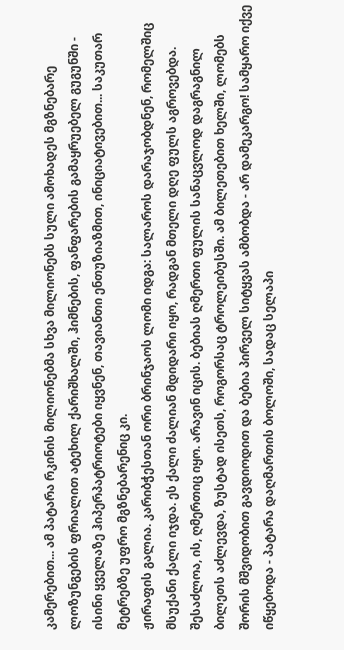კამერებით... ამ პატარა რკინის მილიონებმა სხვა მილიონებს სული ამოხადეს მგზნებარე ლოზუნგების ფრიალით ატეხილ ქარიშხალში, ჰიმნების, ფანფარების გამაყრუებელ გუგუნში - ისინი ყველაზე ჰიპერპატრიოტები იყვნენ, თავიანთი ენთუზიაზმით, ინიციატივებით... საკუთარ მეტრებზე უფრო მგზნებარენიც კი.
ჟირაფის გალია. კარიბჭესთან ორი ბრინჯაოს ლომი იდგა: სალაროს დარაჯობდნენ, რომელშიც მსუქანი ქალი იჯდა. ეს ქალი ძალიან მდიდარი იყო, რადგან მთელი დღე ფულს აგროვებდა. შესაძლოა, ის, ღმერთიც იყო. არავინ იცის. ბებიას ღმერთი ფულის სანაცვლოდ დაგრაგნილ ბილეთს აძლევდა, ზუსტად ისეთს, როგორსაც ტროლეიბუსში. ამ ბილეთებით ხელში, ლომებს შორის მშვიდობით გავდიოდით და ბებია პირველ სიტყვას ამბობდა - არ დამეკარგო! სამყარო იქვე იწყებოდა - პატარა დაღმართის ბოლოში, სადაც სელაპი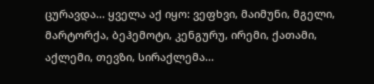ცურავდა... ყველა აქ იყო: ვეფხვი, მაიმუნი, მგელი, მარტორქა, ბეჰემოტი, კენგურუ, ირემი, ქათამი, აქლემი, თევზი, სირაქლემა...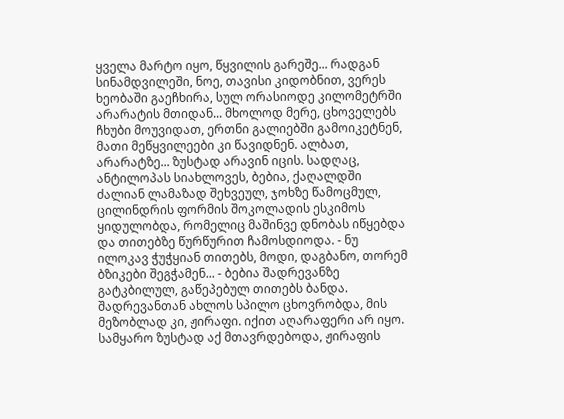ყველა მარტო იყო, წყვილის გარეშე... რადგან სინამდვილეში, ნოე, თავისი კიდობნით, ვერეს ხეობაში გაეჩხირა, სულ ორასიოდე კილომეტრში არარატის მთიდან... მხოლოდ მერე, ცხოველებს ჩხუბი მოუვიდათ, ერთნი გალიებში გამოიკეტნენ, მათი მეწყვილეები კი წავიდნენ. ალბათ, არარატზე... ზუსტად არავინ იცის. სადღაც, ანტილოპას სიახლოვეს, ბებია, ქაღალდში ძალიან ლამაზად შეხვეულ, ჯოხზე წამოცმულ, ცილინდრის ფორმის შოკოლადის ესკიმოს ყიდულობდა, რომელიც მაშინვე დნობას იწყებდა და თითებზე წურწურით ჩამოსდიოდა. - ნუ ილოკავ ჭუჭყიან თითებს, მოდი, დაგბანო, თორემ ბზიკები შეგჭამენ... - ბებია შადრევანზე გატკბილულ, გაწეპებულ თითებს ბანდა. შადრევანთან ახლოს სპილო ცხოვრობდა, მის მეზობლად კი, ჟირაფი. იქით აღარაფერი არ იყო. სამყარო ზუსტად აქ მთავრდებოდა, ჟირაფის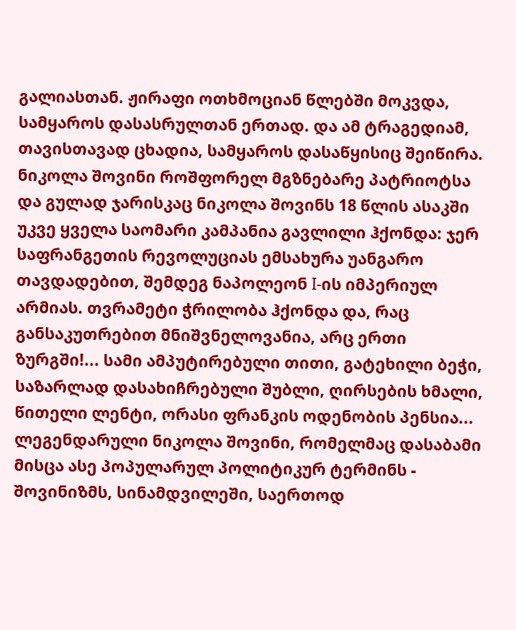გალიასთან. ჟირაფი ოთხმოციან წლებში მოკვდა, სამყაროს დასასრულთან ერთად. და ამ ტრაგედიამ, თავისთავად ცხადია, სამყაროს დასაწყისიც შეიწირა.
ნიკოლა შოვინი როშფორელ მგზნებარე პატრიოტსა და გულად ჯარისკაც ნიკოლა შოვინს 18 წლის ასაკში უკვე ყველა საომარი კამპანია გავლილი ჰქონდა: ჯერ საფრანგეთის რევოლუციას ემსახურა უანგარო თავდადებით, შემდეგ ნაპოლეონ I-ის იმპერიულ არმიას. თვრამეტი ჭრილობა ჰქონდა და, რაც განსაკუთრებით მნიშვნელოვანია, არც ერთი ზურგში!... სამი ამპუტირებული თითი, გატეხილი ბეჭი, საზარლად დასახიჩრებული შუბლი, ღირსების ხმალი, წითელი ლენტი, ორასი ფრანკის ოდენობის პენსია... ლეგენდარული ნიკოლა შოვინი, რომელმაც დასაბამი მისცა ასე პოპულარულ პოლიტიკურ ტერმინს - შოვინიზმს, სინამდვილეში, საერთოდ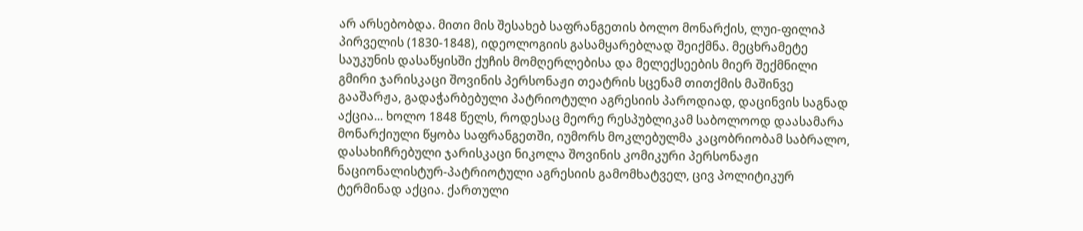არ არსებობდა. მითი მის შესახებ საფრანგეთის ბოლო მონარქის, ლუი-ფილიპ პირველის (1830-1848), იდეოლოგიის გასამყარებლად შეიქმნა. მეცხრამეტე საუკუნის დასაწყისში ქუჩის მომღერლებისა და მელექსეების მიერ შექმნილი გმირი ჯარისკაცი შოვინის პერსონაჟი თეატრის სცენამ თითქმის მაშინვე გააშარჟა, გადაჭარბებული პატრიოტული აგრესიის პაროდიად, დაცინვის საგნად აქცია... ხოლო 1848 წელს, როდესაც მეორე რესპუბლიკამ საბოლოოდ დაასამარა მონარქიული წყობა საფრანგეთში, იუმორს მოკლებულმა კაცობრიობამ საბრალო, დასახიჩრებული ჯარისკაცი ნიკოლა შოვინის კომიკური პერსონაჟი ნაციონალისტურ-პატრიოტული აგრესიის გამომხატველ, ცივ პოლიტიკურ ტერმინად აქცია. ქართული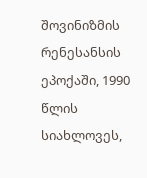შოვინიზმის რენესანსის ეპოქაში, 1990 წლის სიახლოვეს,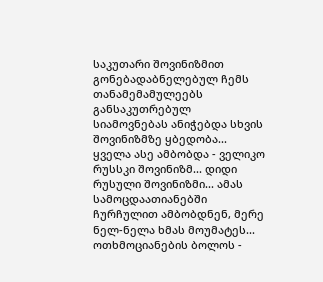საკუთარი შოვინიზმით გონებადაბნელებულ ჩემს თანამემამულეებს განსაკუთრებულ სიამოვნებას ანიჭებდა სხვის შოვინიზმზე ყბედობა... ყველა ასე ამბობდა - ველიკო რუსსკი შოვინიზმ... დიდი რუსული შოვინიზმი... ამას სამოცდაათიანებში ჩურჩულით ამბობდნენ, მერე ნელ-ნელა ხმას მოუმატეს... ოთხმოციანების ბოლოს -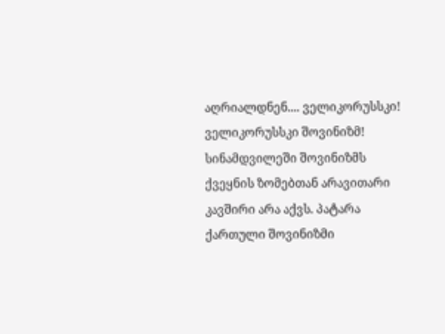აღრიალდნენ.... ველიკორუსსკი! ველიკორუსსკი შოვინიზმ! სინამდვილეში შოვინიზმს ქვეყნის ზომებთან არავითარი კავშირი არა აქვს. პატარა ქართული შოვინიზმი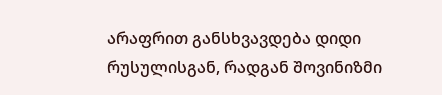არაფრით განსხვავდება დიდი რუსულისგან, რადგან შოვინიზმი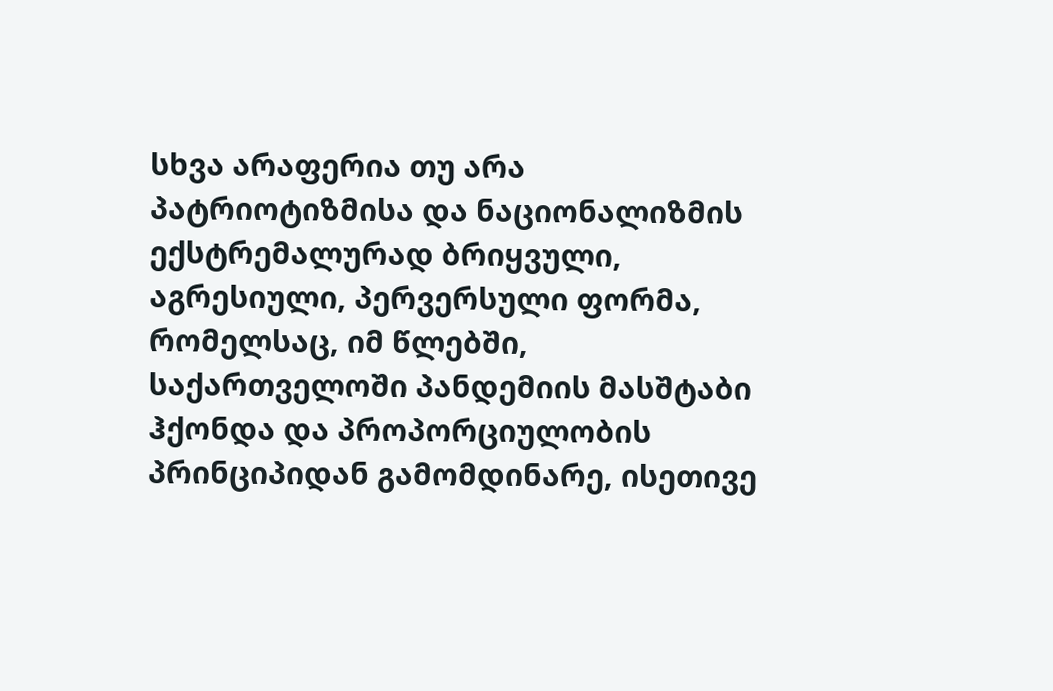სხვა არაფერია თუ არა პატრიოტიზმისა და ნაციონალიზმის ექსტრემალურად ბრიყვული, აგრესიული, პერვერსული ფორმა, რომელსაც, იმ წლებში, საქართველოში პანდემიის მასშტაბი ჰქონდა და პროპორციულობის პრინციპიდან გამომდინარე, ისეთივე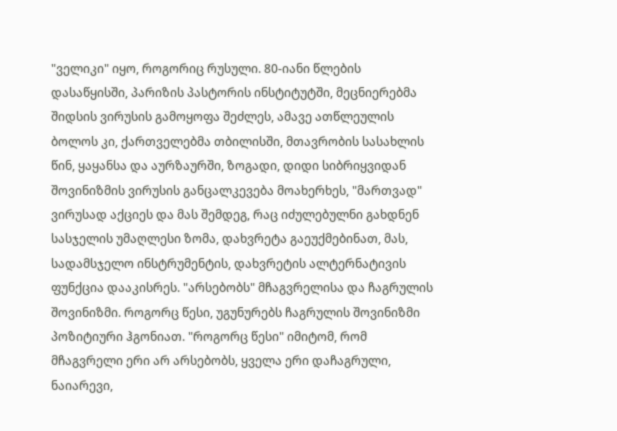"ველიკი" იყო, როგორიც რუსული. 80-იანი წლების დასაწყისში, პარიზის პასტორის ინსტიტუტში, მეცნიერებმა შიდსის ვირუსის გამოყოფა შეძლეს, ამავე ათწლეულის ბოლოს კი, ქართველებმა თბილისში, მთავრობის სასახლის წინ, ყაყანსა და აურზაურში, ზოგადი, დიდი სიბრიყვიდან შოვინიზმის ვირუსის განცალკევება მოახერხეს, "მართვად" ვირუსად აქციეს და მას შემდეგ, რაც იძულებულნი გახდნენ სასჯელის უმაღლესი ზომა, დახვრეტა გაეუქმებინათ, მას, სადამსჯელო ინსტრუმენტის, დახვრეტის ალტერნატივის ფუნქცია დააკისრეს. "არსებობს" მჩაგვრელისა და ჩაგრულის შოვინიზმი. როგორც წესი, უგუნურებს ჩაგრულის შოვინიზმი პოზიტიური ჰგონიათ. "როგორც წესი" იმიტომ, რომ მჩაგვრელი ერი არ არსებობს, ყველა ერი დაჩაგრული, ნაიარევი,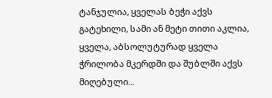ტანჯულია, ყველას ბეჭი აქვს გატეხილი, სამი ან მეტი თითი აკლია, ყველა, აბსოლუტურად ყველა ჭრილობა მკერდში და შუბლში აქვს მიღებული...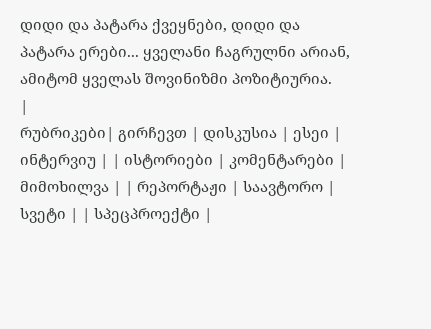დიდი და პატარა ქვეყნები, დიდი და პატარა ერები... ყველანი ჩაგრულნი არიან, ამიტომ ყველას შოვინიზმი პოზიტიურია.
|
რუბრიკები| გირჩევთ | დისკუსია | ესეი | ინტერვიუ | | ისტორიები | კომენტარები | მიმოხილვა | | რეპორტაჟი | საავტორო | სვეტი | | სპეცპროექტი |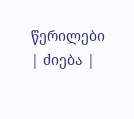წერილები | ძიება |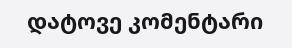დატოვე კომენტარი